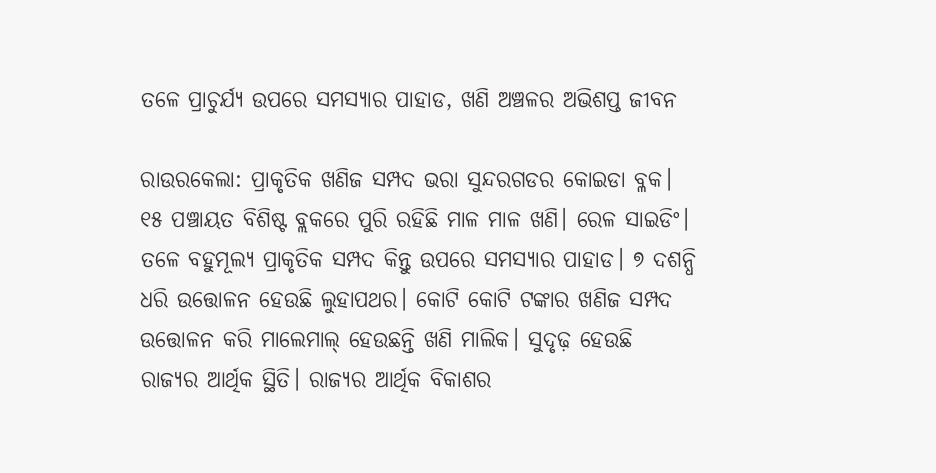ତଳେ ପ୍ରାଚୁର୍ଯ୍ୟ ଉପରେ ସମସ୍ୟାର ପାହାଡ, ଖଣି ଅଞ୍ଚଳର ଅଭିଶପ୍ତ ଜୀବନ

ରାଉରକେଲା: ପ୍ରାକୃତିକ ଖଣିଜ ସମ୍ପଦ ଭରା ସୁନ୍ଦରଗଡର କୋଇଡା ବ୍ଳକ। ୧୫ ପଞ୍ଚାୟତ ବିଶିଷ୍ଟ ବ୍ଲକରେ ପୁରି ରହିଛି ମାଳ ମାଳ ଖଣି। ରେଳ ସାଇଡିଂ। ତଳେ ବହୁମୂଲ୍ୟ ପ୍ରାକୃତିକ ସମ୍ପଦ କିନ୍ତୁ ଉପରେ ସମସ୍ୟାର ପାହାଡ। ୭ ଦଶନ୍ଧି ଧରି ଉତ୍ତୋଳନ ହେଉଛି ଲୁହାପଥର। କୋଟି କୋଟି ଟଙ୍କାର ଖଣିଜ ସମ୍ପଦ ଉତ୍ତୋଳନ କରି ମାଲେମାଲ୍‌ ହେଉଛନ୍ତି ଖଣି ମାଲିକ। ସୁଦୃଢ଼ ହେଉଛି ରାଜ୍ୟର ଆର୍ଥିକ ସ୍ଥିତି। ରାଜ୍ୟର ଆର୍ଥିକ ବିକାଶର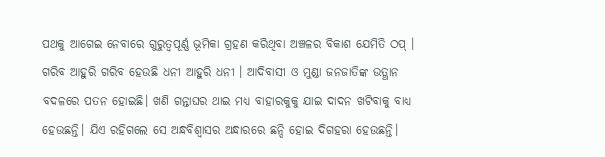ପଥକୁ ଆଗେଇ ନେବାରେ ଗୁରୁତ୍ବପୂର୍ଣ୍ଣ ଭୂମିକା ଗ୍ରହଣ କରିଥିବା ଅଞ୍ଚଳର ବିକାଶ ଯେମିତି ଠପ୍‌ । ଗରିବ ଆହୁରି ଗରିବ ହେଉଛି ଧନୀ ଆହୁରି ଧନୀ । ଆଦିବାସୀ ଓ ମୁଣ୍ଡା ଜନଜାତିଙ୍କ ଉତ୍ଥାନ ବଦଳରେ ପତନ ହୋଇଛି। ଖଣି ଗନ୍ତାଘର ଥାଇ ମଧ୍ୟ ବାହାରକୁକୁ ଯାଇ ଦାଦନ ଖଟିବାକୁ ବାଧ୍ୟ ହେଉଛନ୍ତି। ଯିଏ ରହିଗଲେ ସେ ଅନ୍ଧବିଶ୍ୱାସର ଅନ୍ଧାରରେ ଛନ୍ଦି ହୋଇ ଦିଗହରା ହେଉଛନ୍ତି।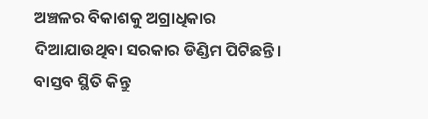ଅଞ୍ଚଳର ବିକାଶକୁ ଅଗ୍ରାଧିକାର ଦିଆଯାଉଥିବା ସରକାର ଡିଣ୍ଡିମ ପିଟିଛନ୍ତି। ବାସ୍ତବ ସ୍ଥିତି କିନ୍ତୁ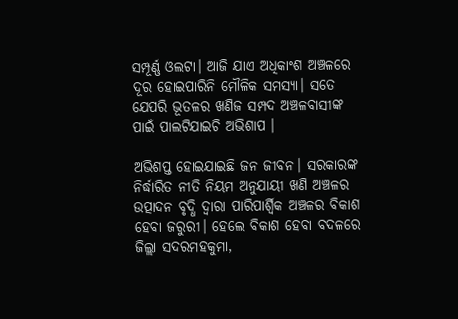ସମ୍ପୂର୍ଣ୍ଣ ଓଲଟା। ଆଜି ଯାଏ ଅଧିକାଂଶ ଅଞ୍ଚଳରେ ଦୂର ‌ହୋଇପାରିନି ମୌଳିକ ସମସ୍ୟା। ସତେ ଯେପରି ଭୂତଳର ଖଣିଜ ସମ୍ପଦ ଅଞ୍ଚଳବାସୀଙ୍କ ପାଇଁ ପାଲଟିଯାଇଚି ଅଭିଶାପ ।

ଅଭିଶପ୍ତ ହୋଇଯାଇଛି ଜନ ଜୀବନ। ସରକାରଙ୍କ ନିର୍ଦ୍ଧାରିତ ନୀତି ନିୟମ ଅନୁଯାୟୀ ଖଣି ଅଞ୍ଚଳର ଉତ୍ପାଦନ ବୃଦ୍ଧି ଦ୍ବାରା ପାରିପାର୍ଶ୍ବିକ ଅଞ୍ଚଳର ବିକାଶ ହେବା ଜରୁରୀ। ହେଲେ ବିକାଶ ହେବା ବଦଳରେ ଜିଲ୍ଲା ସଦରମହକୁମା,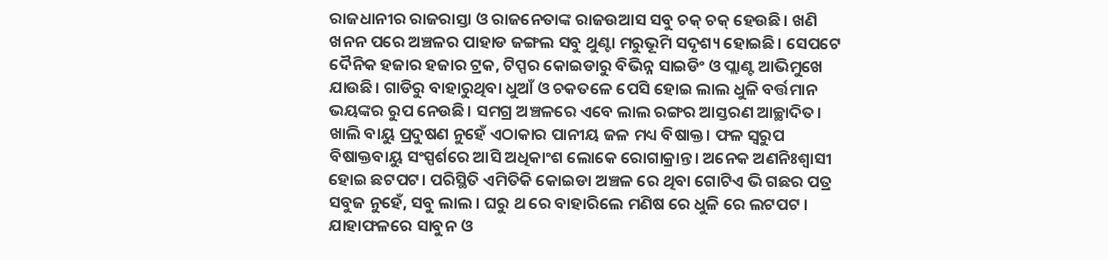ରାଜଧାନୀର ରାଜରାସ୍ତା ଓ ରାଜନେତାଙ୍କ ରାଜଉଆସ ସବୁ ଚକ୍ ଚକ୍ ହେଉଛି। ଖଣି ଖନନ ପରେ ଅଞ୍ଚଳର ପାହାଡ ଜଙ୍ଗଲ ସବୁ ଥୁଣ୍ଟା ମରୁଭୂମି ସଦୃଶ୍ୟ ହୋଇଛି। ସେପଟେ ଦୈନିକ ହଜାର ହଜାର ଟ୍ରକ, ଟିପ୍ପର କୋଇଡାରୁ ବିଭିନ୍ନ ସାଇଡିଂ ଓ ପ୍ଲାଣ୍ଟ ଆଭିମୁଖେ ଯାଉଛି। ଗାଡିରୁ ବାହାରୁଥିବା ଧୁଆଁ ଓ ଚକତଳେ ପେସି ହୋଇ ଲାଲ ଧୁଳି ବର୍ତ୍ତମାନ ଭୟଙ୍କର ରୁପ ନେଉଛି। ସମଗ୍ର ଅଞ୍ଚଳରେ ଏବେ ଲାଲ ରଙ୍ଗର ଆସ୍ତରଣ ଆଚ୍ଛାଦିତ। ଖାଲି ବାୟୁ ପ୍ରଦୁଷଣ ନୁହେଁ ଏଠାକାର ପାନୀୟ ଜଳ ମଧ୍ୟ ବିଷାକ୍ତ। ଫଳ ସ୍ୱରୁପ ବିଷାକ୍ତବାୟୁ ସଂସ୍ପର୍ଶରେ ଆସି ଅଧିକାଂଶ ଲୋକେ ରୋଗାକ୍ରାନ୍ତ। ଅନେକ ଅଣନିଃଶ୍ଵାସୀ ହୋଇ ଛଟପଟ। ପରିସ୍ଥିତି ଏମିତିକି କୋଇଡା ଅଞ୍ଚଳ ରେ ଥିବା ଗୋଟିଏ ଭି ଗଛର ପତ୍ର ସବୁଜ ନୁହେଁ, ସବୁ ଲାଲ । ଘରୁ ଥ ରେ ବାହାରିଲେ ମଣିଷ ରେ ଧୁଳି ରେ ଲଟପଟ । ଯାହାଫଳରେ ସାବୁନ ଓ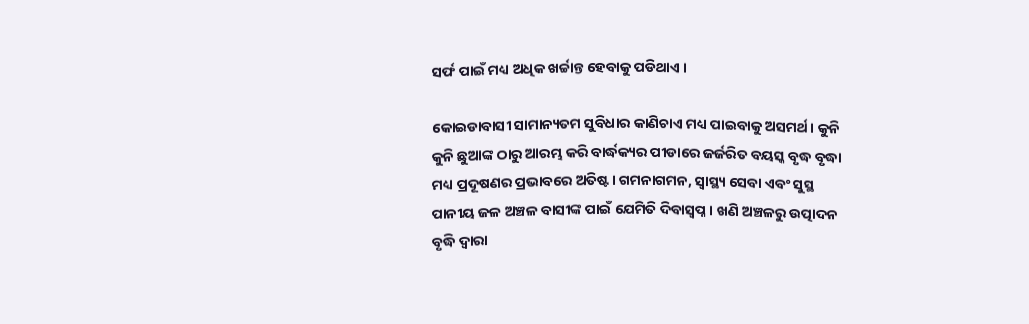ସର୍ଫ ପାଇଁ ମଧ୍ୟ ଅଧିକ ଖର୍ଚ୍ଚାନ୍ତ ହେବାକୁ ପଡିଥାଏ ।

କୋଇଡାବାସୀ ସାମାନ୍ୟତମ ସୁବିଧାର କାଣିଚାଏ ମଧ୍ୟ ପାଇବାକୁ ଅସମର୍ଥ। କୁନି କୁନି ଛୁଆଙ୍କ ଠାରୁ ଆରମ୍ଭ କରି ବାର୍ଦ୍ଧକ୍ୟର ପୀଡାରେ ଜର୍ଜରିତ ବୟସ୍କ ବୃଦ୍ଧ ବୃଦ୍ଧା ମଧ୍ୟ ପ୍ରଦୂଷଣର ପ୍ରଭାବରେ ଅତିଷ୍ଟ। ଗମନାଗମନ, ସ୍ୱାସ୍ଥ୍ୟ ସେବା ଏବଂ ସୁସ୍ଥ ପାନୀୟ ଜଳ ଅଞ୍ଚଳ ବାସୀଙ୍କ ପାଇଁ ଯେମିତି ଦିବାସ୍ବପ୍ନ। ଖଣି ଅଞ୍ଚଳରୁ ଉତ୍ପାଦନ ବୃଦ୍ଧି ଦ୍ବାରା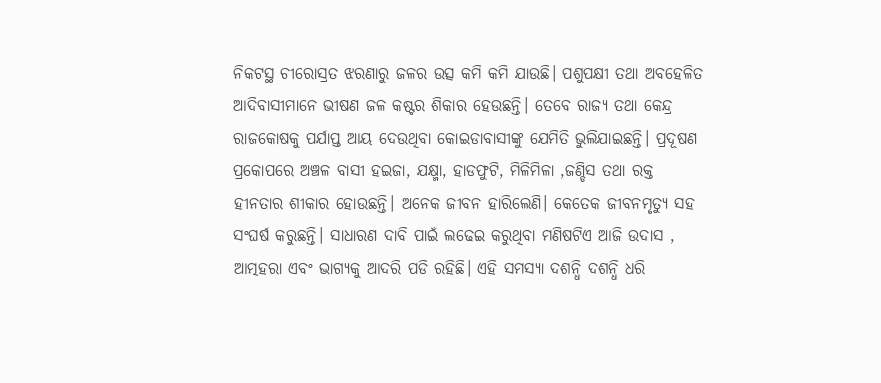ନିକଟସ୍ଥ ଚୀରୋସ୍ରତ ଝରଣାରୁ ଜଳର ଉତ୍ସ କମି କମି ଯାଉଛି। ପଶୁପକ୍ଷୀ ତଥା ଅବହେଳିତ ଆଦିବାସୀମାନେ ଭୀଷଣ ଜଳ କଷ୍ଟର ଶିକାର ହେଉଛନ୍ତି। ତେବେ ରାଜ୍ୟ ତଥା କେନ୍ଦ୍ର ରାଜକୋଷକୁ ପର୍ଯାପ୍ତ ଆୟ ଦେଉଥିବା କୋଇଡାବାସୀଙ୍କୁ ଯେମିତି ଭୁଲିଯାଇଛନ୍ତି। ପ୍ରଦୂଷଣ ପ୍ରକୋପରେ ଅଞ୍ଚଳ ବାସୀ ହଇଜା, ଯକ୍ଷ୍ମା, ହାଡଫୁଟି, ମିଳିମିଳା ,ଜଣ୍ଡିସ ତଥା ରକ୍ତ ହୀନତାର ଶୀକାର ହୋଉଛନ୍ତି। ଅନେକ ଜୀବନ ହାରିଲେଣି। କେତେକ ଜୀବନମୃତ୍ୟୁ ସହ ସଂଘର୍ଷ କରୁଛନ୍ତି। ସାଧାରଣ ଦାବି ପାଇଁ ଲଢେଇ କରୁଥିବା ମଣିଷଟିଏ ଆଜି ଉଦାସ , ଆତ୍ମହରା ଏବଂ ଭାଗ୍ୟକୁ ଆଦରି ପଡି ରହିଛି। ଏହି ସମସ୍ୟା ଦଶନ୍ଧି ଦଶନ୍ଧି ଧରି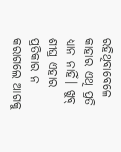ରହିଥିବାବେଳେ କାହାର ଏଥି ପ୍ରତି ଧ୍ୟାନ ନାହିଁ। ଖୁବ୍ ଶୀଘ୍ର ଏହାର ପ୍ରତିକାର ନ କରାଗଲେ ଆଗକୁ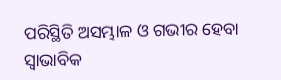ପରିସ୍ଥିତି ଅସମ୍ଭାଳ ଓ ଗଭୀର ହେବା ସ୍ଵାଭାବିକ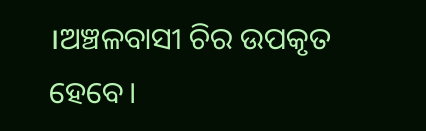।ଅଞ୍ଚଳବାସୀ ଚିର ଉପକୃତ ହେବେ।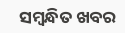ସମ୍ବନ୍ଧିତ ଖବର